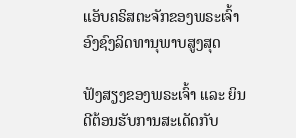ແອັບຄຣິສຕະຈັກຂອງພຣະເຈົ້າອົງຊົງລິດທານຸພາບສູງສຸດ

ຟັງສຽງຂອງພຣະເຈົ້າ ແລະ ຍິນດີຕ້ອນຮັບການສະເດັດກັບ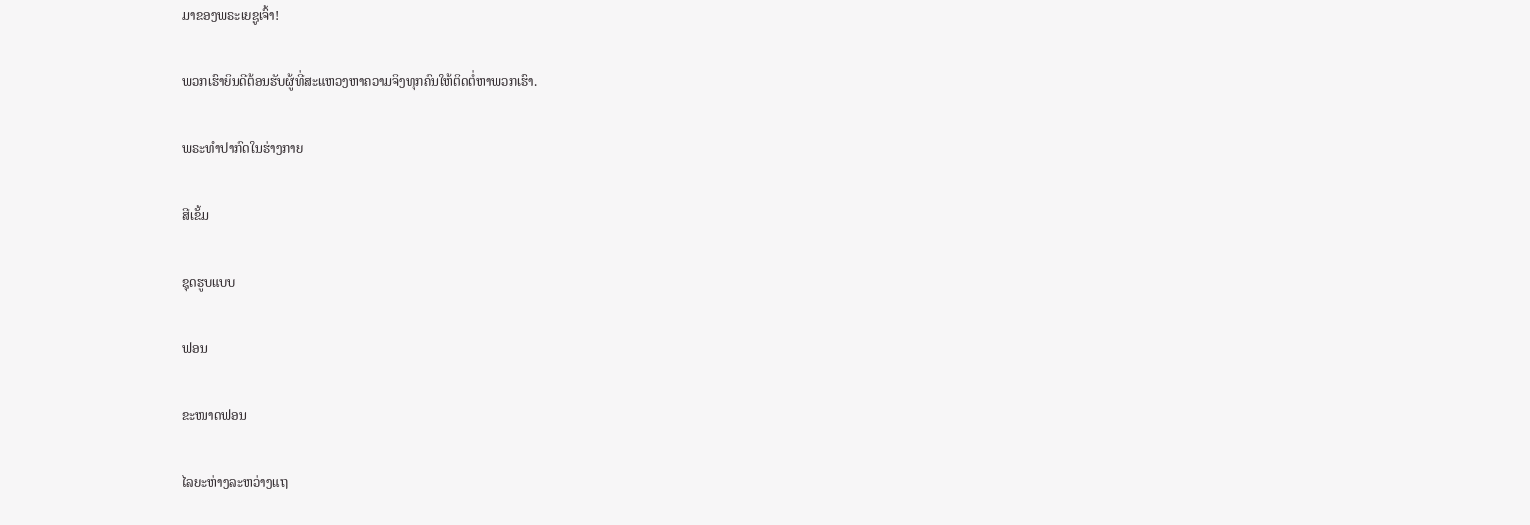ມາຂອງພຣະເຍຊູເຈົ້າ!

ພວກເຮົາຍິນດີຕ້ອນຮັບຜູ້ທີ່ສະແຫວງຫາຄວາມຈິງທຸກຄົນໃຫ້ຕິດຕໍ່ຫາພວກເຮົາ.

ພຣະທໍາປາກົດໃນຮ່າງກາຍ

ສີເຂັ້ມ

ຊຸດຮູບແບບ

ຟອນ

ຂະໜາດຟອນ

ໄລຍະຫ່າງລະຫວ່າງແຖ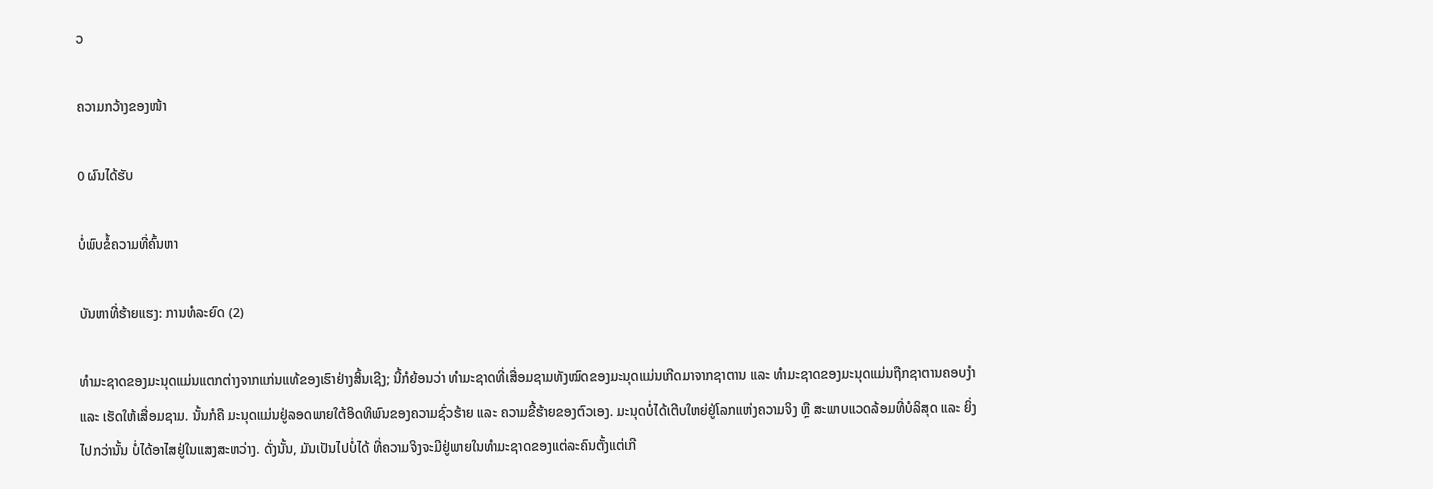ວ

ຄວາມກວ້າງຂອງໜ້າ

0 ຜົນໄດ້ຮັບ

ບໍ່ພົບຂໍ້ຄວາມທີ່ຄົ້ນຫາ

ບັນຫາທີ່ຮ້າຍແຮງ: ການທໍລະຍົດ (2)

ທໍາມະຊາດຂອງມະນຸດແມ່ນແຕກຕ່າງຈາກແກ່ນແທ້ຂອງເຮົາຢ່າງສິ້ນເຊີງ; ນີ້ກໍຍ້ອນວ່າ ທໍາມະຊາດທີ່ເສື່ອມຊາມທັງໝົດຂອງມະນຸດແມ່ນເກີດມາຈາກຊາຕານ ແລະ ທໍາມະຊາດຂອງມະນຸດແມ່ນຖືກຊາຕານຄອບງໍາ ແລະ ເຮັດໃຫ້ເສື່ອມຊາມ. ນັ້ນກໍຄື ມະນຸດແມ່ນຢູ່ລອດພາຍໃຕ້ອິດທິພົນຂອງຄວາມຊົ່ວຮ້າຍ ແລະ ຄວາມຂີ້ຮ້າຍຂອງຕົວເອງ. ມະນຸດບໍ່ໄດ້ເຕີບໃຫຍ່ຢູ່ໂລກແຫ່ງຄວາມຈິງ ຫຼື ສະພາບແວດລ້ອມທີ່ບໍລິສຸດ ແລະ ຍິ່ງໄປກວ່ານັ້ນ ບໍ່ໄດ້ອາໄສຢູ່ໃນແສງສະຫວ່າງ. ດັ່ງນັ້ນ, ມັນເປັນໄປບໍ່ໄດ້ ທີ່ຄວາມຈິງຈະມີຢູ່ພາຍໃນທໍາມະຊາດຂອງແຕ່ລະຄົນຕັ້ງແຕ່ເກີ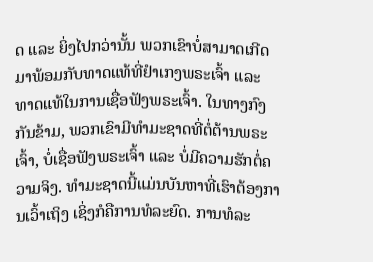ດ ແລະ ຍິ່ງໄປກວ່ານັ້ນ ພວກເຂົາບໍ່ສາມາດເກີດມາພ້ອມກັບທາດແທ້ທີ່ຢໍາເກງພຣະເຈົ້າ ແລະ ທາດແທ້ໃນການເຊື່ອຟັງພຣະເຈົ້າ. ໃນທາງກົງກັນຂ້າມ, ພວກເຂົາມີທໍາມະຊາດທີ່ຕໍ່ຕ້ານພຣະເຈົ້າ, ບໍ່ເຊື່ອຟັງພຣະເຈົ້າ ແລະ ບໍ່ມີຄວາມຮັກຕໍ່ຄວາມຈິງ. ທໍາມະຊາດນີ້ແມ່ນບັນຫາທີ່ເຮົາຕ້ອງການເວົ້າເຖິງ ເຊິ່ງກໍຄືການທໍລະຍົດ. ການທໍລະ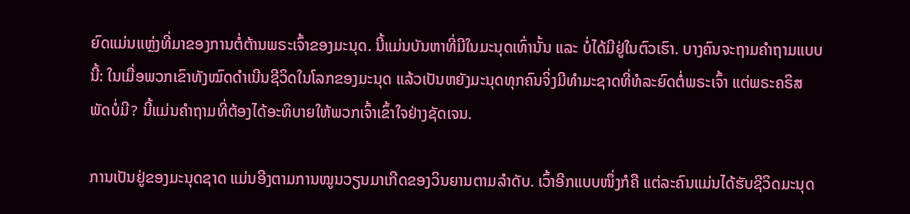ຍົດແມ່ນແຫຼ່ງທີ່ມາຂອງການຕໍ່ຕ້ານພຣະເຈົ້າຂອງມະນຸດ. ນີ້ແມ່ນບັນຫາທີ່ມີໃນມະນຸດເທົ່ານັ້ນ ແລະ ບໍ່ໄດ້ມີຢູ່ໃນຕົວເຮົາ. ບາງຄົນຈະຖາມຄໍາຖາມແບບນີ້: ໃນເມື່ອພວກເຂົາທັງໝົດດໍາເນີນຊີວິດໃນໂລກຂອງມະນຸດ ແລ້ວເປັນຫຍັງມະນຸດທຸກຄົນຈິ່ງມີທໍາມະຊາດທີ່ທໍລະຍົດຕໍ່ພຣະເຈົ້າ ແຕ່ພຣະຄຣິສພັດບໍ່ມີ? ນີ້ແມ່ນຄໍາຖາມທີ່ຕ້ອງໄດ້ອະທິບາຍໃຫ້ພວກເຈົ້າເຂົ້າໃຈຢ່າງຊັດເຈນ.

ການເປັນຢູ່ຂອງມະນຸດຊາດ ແມ່ນອີງຕາມການໝູນວຽນມາເກີດຂອງວິນຍານຕາມລໍາດັບ. ເວົ້າອີກແບບໜຶ່ງກໍຄື ແຕ່ລະຄົນແມ່ນໄດ້ຮັບຊີວິດມະນຸດ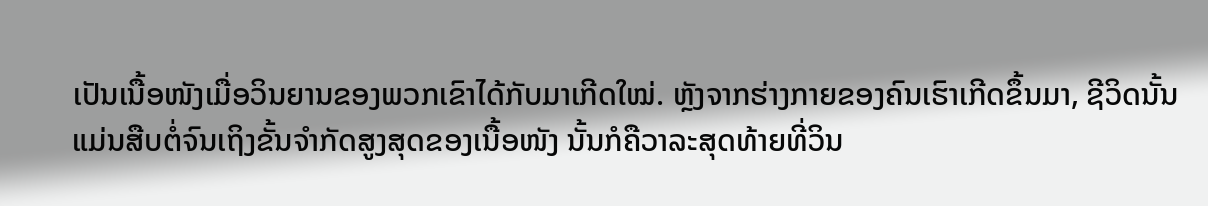ເປັນເນື້ອໜັງເມື່ອວິນຍານຂອງພວກເຂົາໄດ້ກັບມາເກີດໃໝ່. ຫຼັງຈາກຮ່າງກາຍຂອງຄົນເຮົາເກີດຂຶ້ນມາ, ຊີວິດນັ້ນແມ່ນສືບຕໍ່ຈົນເຖິງຂັ້ນຈໍາກັດສູງສຸດຂອງເນື້ອໜັງ ນັ້ນກໍຄືວາລະສຸດທ້າຍທີ່ວິນ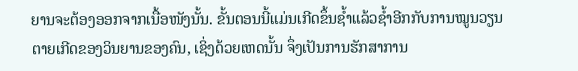ຍານຈະຕ້ອງອອກຈາກເນື້ອໜັງນັ້ນ. ຂັ້ນຕອນນີ້ແມ່ນເກີດຂຶ້ນຊໍ້າແລ້ວຊໍ້າອີກກັບການໝູນວຽນຕາຍເກີດຂອງວິນຍານຂອງຄົນ, ເຊິ່ງດ້ວຍເຫດນັ້ນ ຈຶ່ງເປັນການຮັກສາການ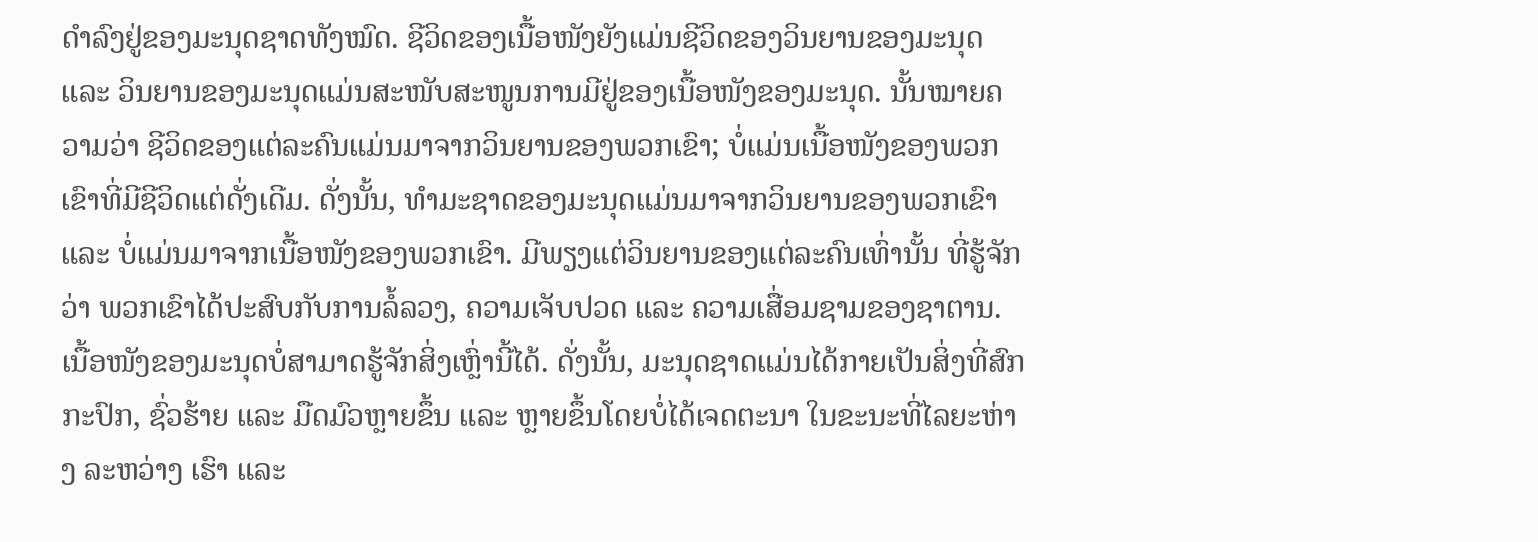ດໍາລົງຢູ່ຂອງມະນຸດຊາດທັງໝົດ. ຊີວິດຂອງເນື້ອໜັງຍັງແມ່ນຊີວິດຂອງວິນຍານຂອງມະນຸດ ແລະ ວິນຍານຂອງມະນຸດແມ່ນສະໜັບສະໜູນການມີຢູ່ຂອງເນື້ອໜັງຂອງມະນຸດ. ນັ້ນໝາຍຄວາມວ່າ ຊີວິດຂອງແຕ່ລະຄົນແມ່ນມາຈາກວິນຍານຂອງພວກເຂົາ; ບໍ່ແມ່ນເນື້ອໜັງຂອງພວກເຂົາທີ່ມີຊີວິດແຕ່ດັ່ງເດີມ. ດັ່ງນັ້ນ, ທໍາມະຊາດຂອງມະນຸດແມ່ນມາຈາກວິນຍານຂອງພວກເຂົາ ແລະ ບໍ່ແມ່ນມາຈາກເນື້ອໜັງຂອງພວກເຂົາ. ມີພຽງແຕ່ວິນຍານຂອງແຕ່ລະຄົນເທົ່ານັ້ນ ທີ່ຮູ້ຈັກວ່າ ພວກເຂົາໄດ້ປະສົບກັບການລໍ້ລວງ, ຄວາມເຈັບປວດ ແລະ ຄວາມເສື່ອມຊາມຂອງຊາຕານ. ເນື້ອໜັງຂອງມະນຸດບໍ່ສາມາດຮູ້ຈັກສິ່ງເຫຼົ່ານີ້ໄດ້. ດັ່ງນັ້ນ, ມະນຸດຊາດແມ່ນໄດ້ກາຍເປັນສິ່ງທີ່ສົກກະປົກ, ຊົ່ວຮ້າຍ ແລະ ມືດມົວຫຼາຍຂຶ້ນ ແລະ ຫຼາຍຂຶ້ນໂດຍບໍ່ໄດ້ເຈດຕະນາ ໃນຂະນະທີ່ໄລຍະຫ່າງ ລະຫວ່າງ ເຮົາ ແລະ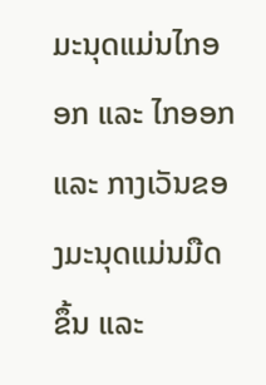ມະນຸດແມ່ນໄກອອກ ແລະ ໄກອອກ ແລະ ກາງເວັນຂອງມະນຸດແມ່ນມືດຂຶ້ນ ແລະ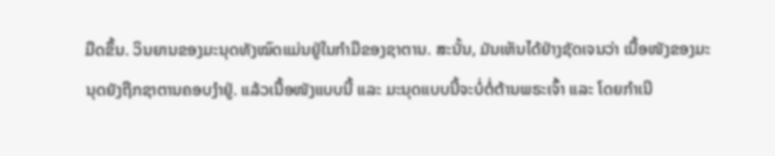ມືດຂຶ້ນ. ວິນຍານຂອງມະນຸດທັງໝົດແມ່ນຢູ່ໃນກໍາມືຂອງຊາຕານ. ສະນັ້ນ, ມັນເຫັນໄດ້ຢ່າງຊັດເຈນວ່າ ເນື້ອໜັງຂອງມະນຸດຍັງຖືກຊາຕານຄອບງໍາຢູ່. ແລ້ວເນື້ອໜັງແບບນີ້ ແລະ ມະນຸດແບບນີ້ຈະບໍ່ຕໍ່ຕ້ານພຣະເຈົ້າ ແລະ ໂດຍກໍາເນີ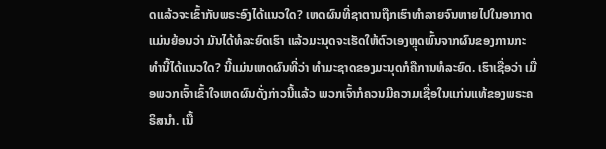ດແລ້ວຈະເຂົ້າກັບພຣະອົງໄດ້ແນວໃດ? ເຫດຜົນທີ່ຊາຕານຖືກເຮົາທໍາລາຍຈົນຫາຍໄປໃນອາກາດແມ່ນຍ້ອນວ່າ ມັນໄດ້ທໍລະຍົດເຮົາ ແລ້ວມະນຸດຈະເຮັດໃຫ້ຕົວເອງຫຼຸດພົ້ນຈາກຜົນຂອງການກະທໍານີ້ໄດ້ແນວໃດ? ນີ້ແມ່ນເຫດຜົນທີ່ວ່າ ທໍາມະຊາດຂອງມະນຸດກໍຄືການທໍລະຍົດ. ເຮົາເຊື່ອວ່າ ເມື່ອພວກເຈົ້າເຂົ້າໃຈເຫດຜົນດັ່ງກ່າວນີ້ແລ້ວ ພວກເຈົ້າກໍຄວນມີຄວາມເຊື່ອໃນແກ່ນແທ້ຂອງພຣະຄຣິສນໍາ. ເນື້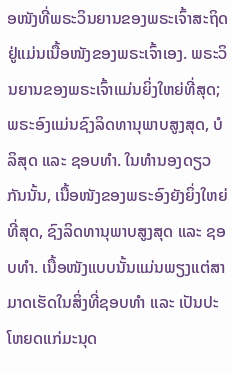ອໜັງທີ່ພຣະວິນຍານຂອງພຣະເຈົ້າສະຖິດຢູ່ແມ່ນເນື້ອໜັງຂອງພຣະເຈົ້າເອງ. ພຣະວິນຍານຂອງພຣະເຈົ້າແມ່ນຍິ່ງໃຫຍ່ທີ່ສຸດ; ພຣະອົງແມ່ນຊົງລິດທານຸພາບສູງສຸດ, ບໍລິສຸດ ແລະ ຊອບທໍາ. ໃນທໍານອງດຽວກັນນັ້ນ, ເນື້ອໜັງຂອງພຣະອົງຍັງຍິ່ງໃຫຍ່ທີ່ສຸດ, ຊົງລິດທານຸພາບສູງສຸດ ແລະ ຊອບທໍາ. ເນື້ອໜັງແບບນັ້ນແມ່ນພຽງແຕ່ສາມາດເຮັດໃນສິ່ງທີ່ຊອບທໍາ ແລະ ເປັນປະໂຫຍດແກ່ມະນຸດ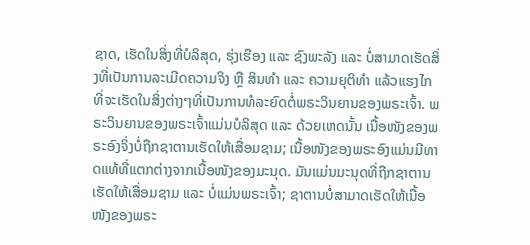ຊາດ, ເຮັດໃນສິ່ງທີ່ບໍລິສຸດ, ຮຸ່ງເຮືອງ ແລະ ຊົງພະລັງ ແລະ ບໍ່ສາມາດເຮັດສິ່ງທີ່ເປັນການລະເມີດຄວາມຈິງ ຫຼື ສິນທໍາ ແລະ ຄວາມຍຸຕິທໍາ ແລ້ວແຮງໄກທີ່ຈະເຮັດໃນສິ່ງຕ່າງໆທີ່ເປັນການທໍລະຍົດຕໍ່ພຣະວິນຍານຂອງພຣະເຈົ້າ. ພຣະວິນຍານຂອງພຣະເຈົ້າແມ່ນບໍລິສຸດ ແລະ ດ້ວຍເຫດນັ້ນ ເນື້ອໜັງຂອງພຣະອົງຈິ່ງບໍ່ຖືກຊາຕານເຮັດໃຫ້ເສື່ອມຊາມ; ເນື້ອໜັງຂອງພຣະອົງແມ່ນມີທາດແທ້ທີ່ແຕກຕ່າງຈາກເນື້ອໜັງຂອງມະນຸດ. ມັນແມ່ນມະນຸດທີ່ຖືກຊາຕານເຮັດໃຫ້ເສື່ອມຊາມ ແລະ ບໍ່ແມ່ນພຣະເຈົ້າ; ຊາຕານບໍ່ສາມາດເຮັດໃຫ້ເນື້ອໜັງຂອງພຣະ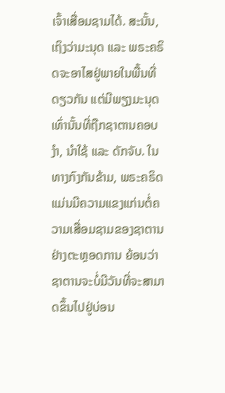ເຈົ້າເສື່ອມຊາມໄດ້. ສະນັ້ນ, ເຖິງວ່າມະນຸດ ແລະ ພຣະຄຣິດຈະອາໄສຢູ່ພາຍໃນພື້ນທີ່ດຽວກັນ ແຕ່ມີພຽງມະນຸດເທົ່ານັ້ນທີ່ຖືກຊາຕານຄອບງໍາ, ນໍາໃຊ້ ແລະ ດັກຈັບ. ໃນທາງກົງກັນຂ້າມ, ພຣະຄຣິດແມ່ນມີຄວາມແຂງແກ່ນຕໍ່ຄວາມເສື່ອມຊາມຂອງຊາຕານຢ່າງຕະຫຼອດການ ຍ້ອນວ່າ ຊາຕານຈະບໍ່ມີວັນທີ່ຈະສາມາດຂຶ້ນໄປຢູ່ບ່ອນ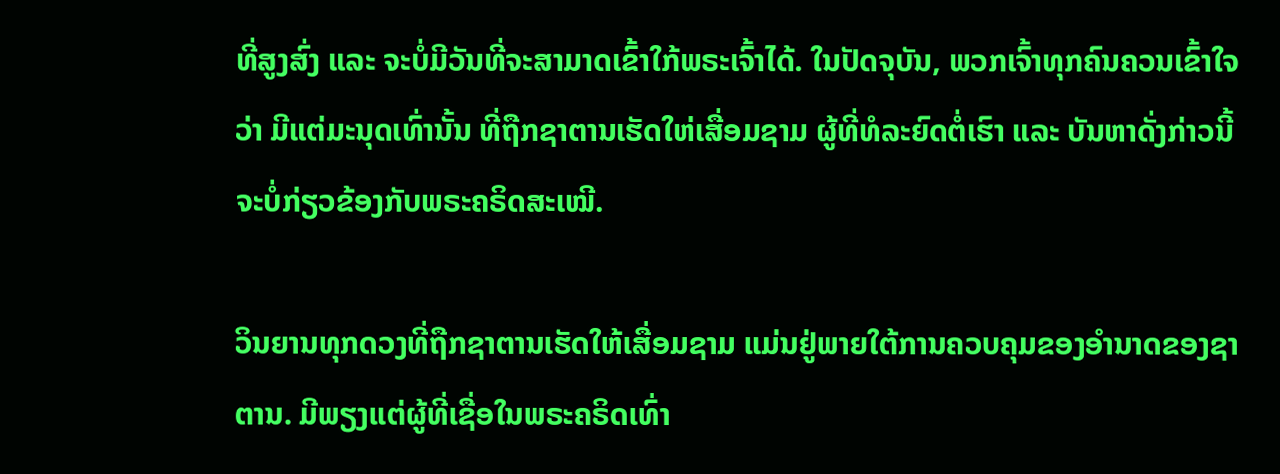ທີ່ສູງສົ່ງ ແລະ ຈະບໍ່ມີວັນທີ່ຈະສາມາດເຂົ້າໃກ້ພຣະເຈົ້າໄດ້. ໃນປັດຈຸບັນ, ພວກເຈົ້າທຸກຄົນຄວນເຂົ້າໃຈວ່າ ມີແຕ່ມະນຸດເທົ່ານັ້ນ ທີ່ຖືກຊາຕານເຮັດໃຫ່ເສື່ອມຊາມ ຜູ້ທີ່ທໍລະຍົດຕໍ່ເຮົາ ແລະ ບັນຫາດັ່ງກ່າວນີ້ຈະບໍ່ກ່ຽວຂ້ອງກັບພຣະຄຣິດສະເໝີ.

ວິນຍານທຸກດວງທີ່ຖືກຊາຕານເຮັດໃຫ້ເສື່ອມຊາມ ແມ່ນຢູ່ພາຍໃຕ້ການຄວບຄຸມຂອງອໍານາດຂອງຊາຕານ. ມີພຽງແຕ່ຜູ້ທີ່ເຊື່ອໃນພຣະຄຣິດເທົ່າ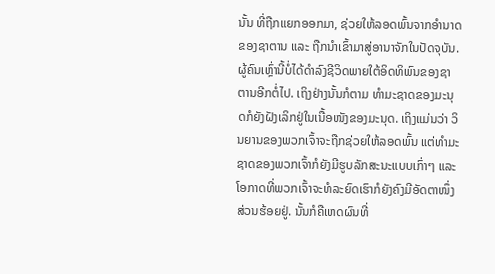ນັ້ນ ທີ່ຖືກແຍກອອກມາ, ຊ່ວຍໃຫ້ລອດພົ້ນຈາກອໍານາດຂອງຊາຕານ ແລະ ຖືກນໍາເຂົ້າມາສູ່ອານາຈັກໃນປັດຈຸບັນ. ຜູ້ຄົນເຫຼົ່ານີ້ບໍ່ໄດ້ດໍາລົງຊີວິດພາຍໃຕ້ອິດທິພົນຂອງຊາຕານອີກຕໍ່ໄປ. ເຖິງຢ່າງນັ້ນກໍຕາມ ທໍາມະຊາດຂອງມະນຸດກໍຍັງຝັງເລິກຢູ່ໃນເນື້ອໜັງຂອງມະນຸດ. ເຖິງແມ່ນວ່າ ວິນຍານຂອງພວກເຈົ້າຈະຖືກຊ່ວຍໃຫ້ລອດພົ້ນ ແຕ່ທໍາມະຊາດຂອງພວກເຈົ້າກໍຍັງມີຮູບລັກສະນະແບບເກົ່າໆ ແລະ ໂອກາດທີ່ພວກເຈົ້າຈະທໍລະຍົດເຮົາກໍຍັງຄົງມີອັດຕາໜຶ່ງສ່ວນຮ້ອຍຢູ່. ນັ້ນກໍຄືເຫດຜົນທີ່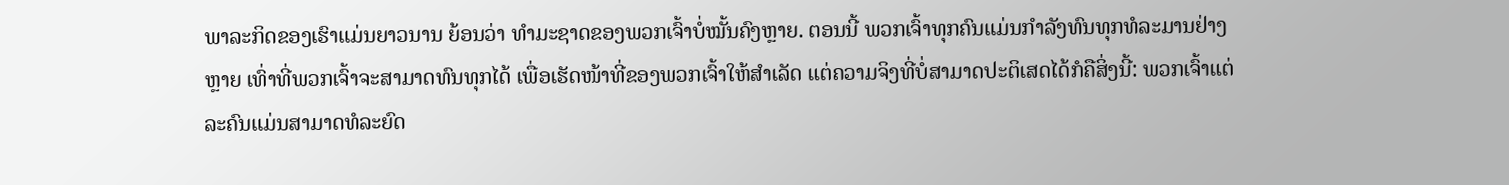ພາລະກິດຂອງເຮົາແມ່ນຍາວນານ ຍ້ອນວ່າ ທໍາມະຊາດຂອງພວກເຈົ້າບໍ່ໝັ້ນຄົງຫຼາຍ. ຕອນນີ້ ພວກເຈົ້າທຸກຄົນແມ່ນກໍາລັງທົນທຸກທໍລະມານຢ່າງຫຼາຍ ເທົ່າທີ່ພວກເຈົ້າຈະສາມາດທົນທຸກໄດ້ ເພື່ອເຮັດໜ້າທີ່ຂອງພວກເຈົ້າໃຫ້ສໍາເລັດ ແຕ່ຄວາມຈິງທີ່ບໍ່ສາມາດປະຕິເສດໄດ້ກໍຄືສິ່ງນີ້: ພວກເຈົ້າແຕ່ລະຄົນແມ່ນສາມາດທໍລະຍົດ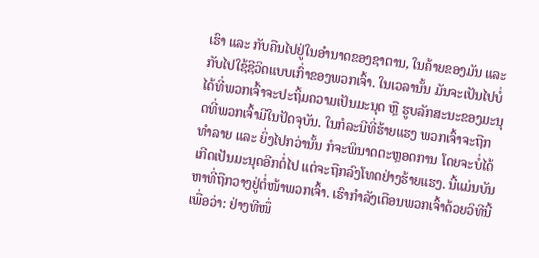ເຮົາ ແລະ ກັບຄືນໄປຢູ່ໃນອໍານາດຂອງຊາຕານ, ໃນຄ້າຍຂອງມັນ ແລະ ກັບໄປໃຊ້ຊີວິດແບບເກົ່າຂອງພວກເຈົ້າ. ໃນເວລານັ້ນ ມັນຈະເປັນໄປບໍ່ໄດ້ທີ່ພວກເຈົ້າຈະປະຖິ້ມຄວາມເປັນມະນຸດ ຫຼື ຮູບລັກສະນະຂອງມະນຸດທີ່ພວກເຈົ້າມີໃນປັດຈຸບັນ. ໃນກໍລະນີທີ່ຮ້າຍແຮງ ພວກເຈົ້າຈະຖືກທໍາລາຍ ແລະ ຍິ່ງໄປກວ່ານັ້ນ ກໍຈະພິນາດຕະຫຼອດການ ໂດຍຈະບໍ່ໄດ້ເກີດເປັນມະນຸດອີກຕໍ່ໄປ ແຕ່ຈະຖືກລົງໂທດຢ່າງຮ້າຍແຮງ. ນີ້ແມ່ນບັນຫາທີ່ຖືກວາງຢູ່ຕໍ່ໜ້າພວກເຈົ້າ. ເຮົາກໍາລັງເຕືອນພວກເຈົ້າດ້ວຍວິທີນີ້ ເພື່ອວ່າ: ຢ່າງທີໜຶ່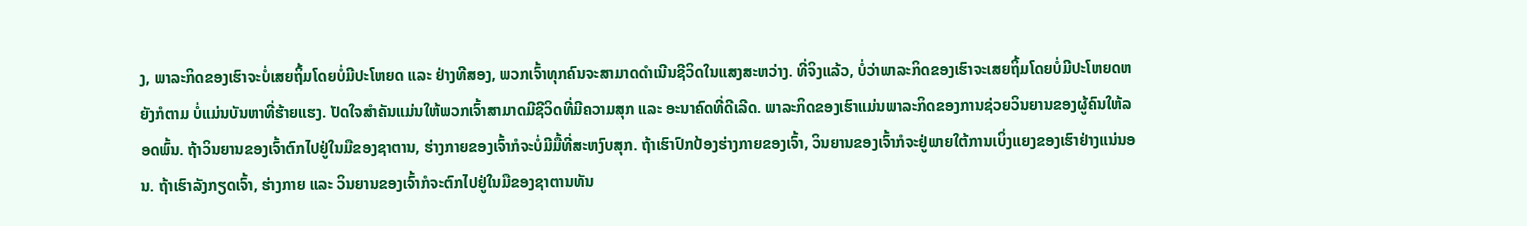ງ, ພາລະກິດຂອງເຮົາຈະບໍ່ເສຍຖິ້ມໂດຍບໍ່ມີປະໂຫຍດ ແລະ ຢ່າງທີສອງ, ພວກເຈົ້າທຸກຄົນຈະສາມາດດໍາເນີນຊີວິດໃນແສງສະຫວ່າງ. ທີ່ຈິງແລ້ວ, ບໍ່ວ່າພາລະກິດຂອງເຮົາຈະເສຍຖິ້ມໂດຍບໍ່ມີປະໂຫຍດຫຍັງກໍຕາມ ບໍ່ແມ່ນບັນຫາທີ່ຮ້າຍແຮງ. ປັດໃຈສໍາຄັນແມ່ນໃຫ້ພວກເຈົ້າສາມາດມີຊີວິດທີ່ມີຄວາມສຸກ ແລະ ອະນາຄົດທີ່ດີເລີດ. ພາລະກິດຂອງເຮົາແມ່ນພາລະກິດຂອງການຊ່ວຍວິນຍານຂອງຜູ້ຄົນໃຫ້ລອດພົ້ນ. ຖ້າວິນຍານຂອງເຈົ້າຕົກໄປຢູ່ໃນມືຂອງຊາຕານ, ຮ່າງກາຍຂອງເຈົ້າກໍຈະບໍ່ມີມື້ທີ່ສະຫງົບສຸກ. ຖ້າເຮົາປົກປ້ອງຮ່າງກາຍຂອງເຈົ້າ, ວິນຍານຂອງເຈົ້າກໍຈະຢູ່ພາຍໃຕ້ການເບິ່ງແຍງຂອງເຮົາຢ່າງແນ່ນອນ. ຖ້າເຮົາລັງກຽດເຈົ້າ, ຮ່າງກາຍ ແລະ ວິນຍານຂອງເຈົ້າກໍຈະຕົກໄປຢູ່ໃນມືຂອງຊາຕານທັນ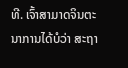ທີ. ເຈົ້າສາມາດຈິນຕະນາການໄດ້ບໍວ່າ ສະຖາ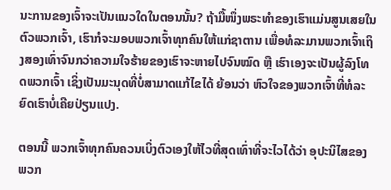ນະການຂອງເຈົ້າຈະເປັນແນວໃດໃນຕອນນັ້ນ? ຖ້າມື້ໜຶ່ງພຣະທໍາຂອງເຮົາແມ່ນສູນເສຍໃນຕົວພວກເຈົ້າ, ເຮົາກໍຈະມອບພວກເຈົ້າທຸກຄົນໃຫ້ແກ່ຊາຕານ ເພື່ອທໍລະມານພວກເຈົ້າເຖິງສອງເທົ່າຈົນກວ່າຄວາມໃຈຮ້າຍຂອງເຮົາຈະຫາຍໄປຈົນໝົດ ຫຼື ເຮົາເອງຈະເປັນຜູ້ລົງໂທດພວກເຈົ້າ ເຊິ່ງເປັນມະນຸດທີ່ບໍ່ສາມາດແກ້ໄຂໄດ້ ຍ້ອນວ່າ ຫົວໃຈຂອງພວກເຈົ້າທີ່ທໍລະຍົດເຮົາບໍ່ເຄີຍປ່ຽນແປງ.

ຕອນນີ້ ພວກເຈົ້າທຸກຄົນຄວນເບິ່ງຕົວເອງໃຫ້ໄວທີ່ສຸດເທົ່າທີ່ຈະໄວໄດ້ວ່າ ອຸປະນິໄສຂອງພວກ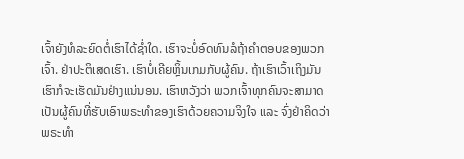ເຈົ້າຍັງທໍລະຍົດຕໍ່ເຮົາໄດ້ຊໍ່າໃດ. ເຮົາຈະບໍ່ອົດທົນລໍຖ້າຄໍາຕອບຂອງພວກເຈົ້າ. ຢ່າປະຕິເສດເຮົາ. ເຮົາບໍ່ເຄີຍຫຼິ້ນເກມກັບຜູ້ຄົນ. ຖ້າເຮົາເວົ້າເຖິງມັນ ເຮົາກໍຈະເຮັດມັນຢ່າງແນ່ນອນ. ເຮົາຫວັງວ່າ ພວກເຈົ້າທຸກຄົນຈະສາມາດເປັນຜູ້ຄົນທີ່ຮັບເອົາພຣະທໍາຂອງເຮົາດ້ວຍຄວາມຈິງໃຈ ແລະ ຈົ່ງຢ່າຄິດວ່າ ພຣະທໍາ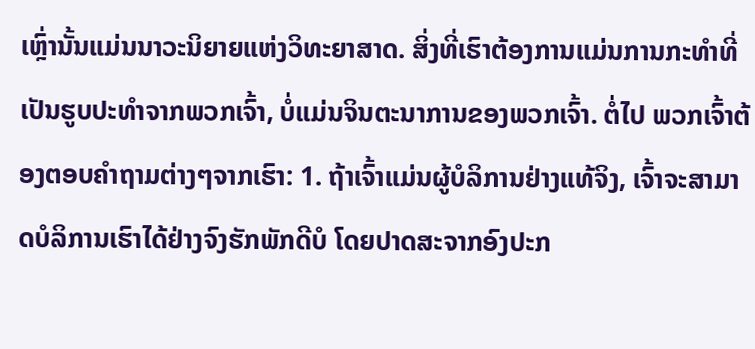ເຫຼົ່ານັ້ນແມ່ນນາວະນິຍາຍແຫ່ງວິທະຍາສາດ. ສິ່ງທີ່ເຮົາຕ້ອງການແມ່ນການກະທໍາທີ່ເປັນຮູບປະທໍາຈາກພວກເຈົ້າ, ບໍ່ແມ່ນຈິນຕະນາການຂອງພວກເຈົ້າ. ຕໍ່ໄປ ພວກເຈົ້າຕ້ອງຕອບຄໍາຖາມຕ່າງໆຈາກເຮົາ: 1. ຖ້າເຈົ້າແມ່ນຜູ້ບໍລິການຢ່າງແທ້ຈິງ, ເຈົ້າຈະສາມາດບໍລິການເຮົາໄດ້ຢ່າງຈົງຮັກພັກດີບໍ ໂດຍປາດສະຈາກອົງປະກ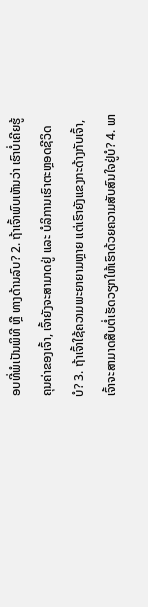ອບທີ່ພໍເປັນພິທີ ຫຼື ທາງດ້ານລົບ? 2. ຖ້າເຈົ້າພົບເຫັນວ່າ ເຮົາບໍ່ເຄີຍຮູ້ຄຸນຄ່າຂອງເຈົ້າ, ເຈົ້າຍັງຈະສາມາດຢູ່ ແລະ ບໍລິການເຮົາຕະຫຼອດຊີວິດບໍ? 3. ຖ້າເຈົ້າໃຊ້ຄວາມພະຍາຍາມຫຼາຍ ແຕ່ເຮົາຍັງແຂງກະດ້າງກັບເຈົ້າ, ເຈົ້າຈະສາມາດສືບຕໍ່ເຮັດວຽກໃຫ້ເຮົາດ້ວຍຄວາມສັບສົນໃຈຢູ່ບໍ? 4. ພາ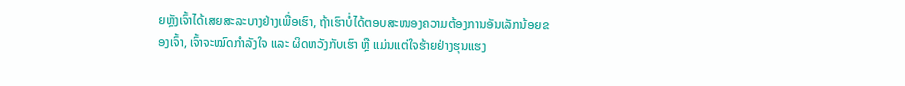ຍຫຼັງເຈົ້າໄດ້ເສຍສະລະບາງຢ່າງເພື່ອເຮົາ, ຖ້າເຮົາບໍ່ໄດ້ຕອບສະໜອງຄວາມຕ້ອງການອັນເລັກນ້ອຍຂອງເຈົ້າ, ເຈົ້າຈະໝົດກໍາລັງໃຈ ແລະ ຜິດຫວັງກັບເຮົາ ຫຼື ແມ່ນແຕ່ໃຈຮ້າຍຢ່າງຮຸນແຮງ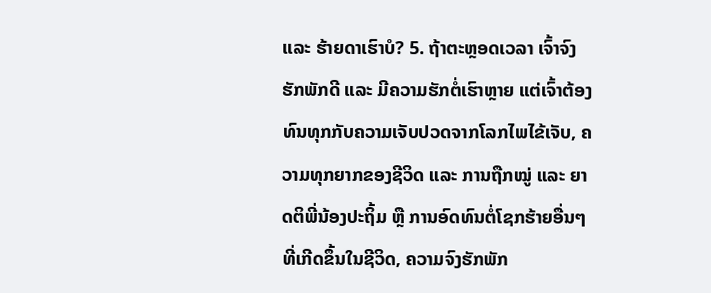ແລະ ຮ້າຍດາເຮົາບໍ? 5. ຖ້າຕະຫຼອດເວລາ ເຈົ້າຈົງຮັກພັກດີ ແລະ ມີຄວາມຮັກຕໍ່ເຮົາຫຼາຍ ແຕ່ເຈົ້າຕ້ອງທົນທຸກກັບຄວາມເຈັບປວດຈາກໂລກໄພໄຂ້ເຈັບ, ຄວາມທຸກຍາກຂອງຊີວິດ ແລະ ການຖືກໝູ່ ແລະ ຍາດຕິພີ່ນ້ອງປະຖິ້ມ ຫຼື ການອົດທົນຕໍ່ໂຊກຮ້າຍອື່ນໆທີ່ເກີດຂຶ້ນໃນຊີວິດ, ຄວາມຈົງຮັກພັກ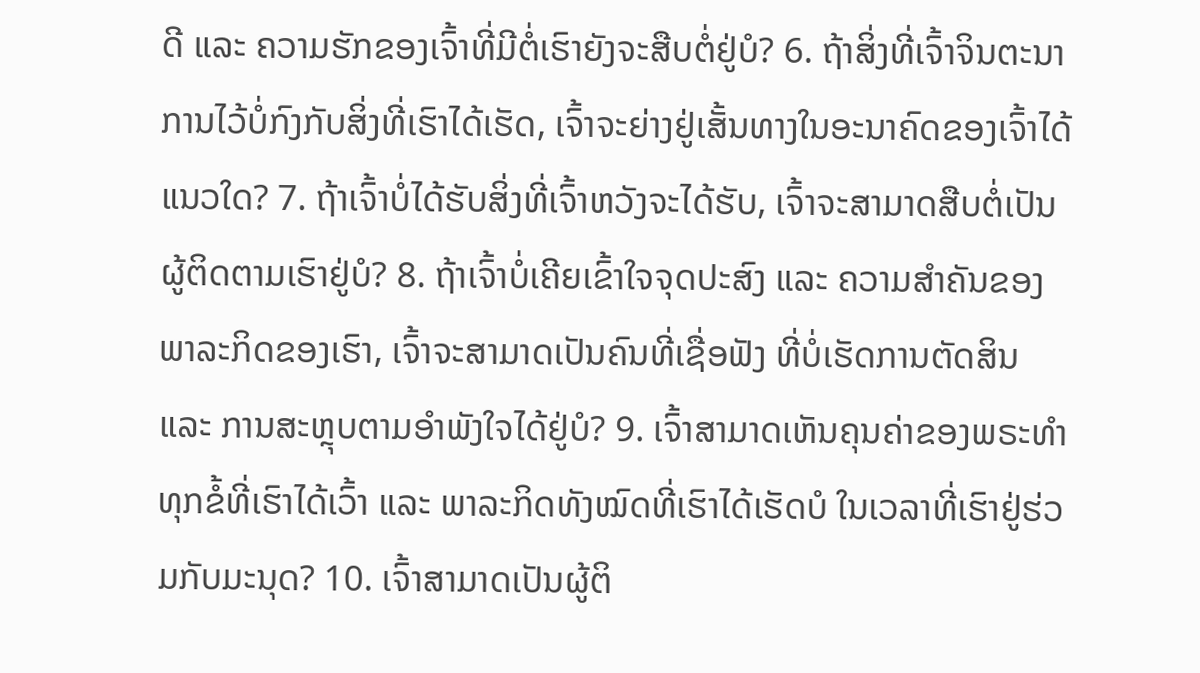ດີ ແລະ ຄວາມຮັກຂອງເຈົ້າທີ່ມີຕໍ່ເຮົາຍັງຈະສືບຕໍ່ຢູ່ບໍ? 6. ຖ້າສິ່ງທີ່ເຈົ້າຈິນຕະນາການໄວ້ບໍ່ກົງກັບສິ່ງທີ່ເຮົາໄດ້ເຮັດ, ເຈົ້າຈະຍ່າງຢູ່ເສັ້ນທາງໃນອະນາຄົດຂອງເຈົ້າໄດ້ແນວໃດ? 7. ຖ້າເຈົ້າບໍ່ໄດ້ຮັບສິ່ງທີ່ເຈົ້າຫວັງຈະໄດ້ຮັບ, ເຈົ້າຈະສາມາດສືບຕໍ່ເປັນຜູ້ຕິດຕາມເຮົາຢູ່ບໍ? 8. ຖ້າເຈົ້າບໍ່ເຄີຍເຂົ້າໃຈຈຸດປະສົງ ແລະ ຄວາມສໍາຄັນຂອງພາລະກິດຂອງເຮົາ, ເຈົ້າຈະສາມາດເປັນຄົນທີ່ເຊື່ອຟັງ ທີ່ບໍ່ເຮັດການຕັດສິນ ແລະ ການສະຫຼຸບຕາມອໍາພັງໃຈໄດ້ຢູ່ບໍ? 9. ເຈົ້າສາມາດເຫັນຄຸນຄ່າຂອງພຣະທໍາທຸກຂໍ້ທີ່ເຮົາໄດ້ເວົ້າ ແລະ ພາລະກິດທັງໝົດທີ່ເຮົາໄດ້ເຮັດບໍ ໃນເວລາທີ່ເຮົາຢູ່ຮ່ວມກັບມະນຸດ? 10. ເຈົ້າສາມາດເປັນຜູ້ຕິ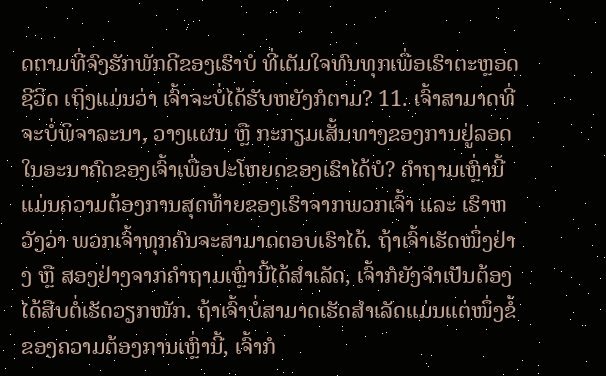ດຕາມທີ່ຈົງຮັກພັກດີຂອງເຮົາບໍ ທີ່ເຕັມໃຈທົນທຸກເພື່ອເຮົາຕະຫຼອດຊີວິດ ເຖິງແມ່ນວ່າ ເຈົ້າຈະບໍ່ໄດ້ຮັບຫຍັງກໍຕາມ? 11. ເຈົ້າສາມາດທີ່ຈະບໍ່ພິຈາລະນາ, ວາງແຜນ ຫຼື ກະກຽມເສັ້ນທາງຂອງການຢູ່ລອດໃນອະນາຄົດຂອງເຈົ້າເພື່ອປະໂຫຍດຂອງເຮົາໄດ້ບໍ? ຄໍາຖາມເຫຼົ່ານີ້ແມ່ນຄວາມຕ້ອງການສຸດທ້າຍຂອງເຮົາຈາກພວກເຈົ້າ ແລະ ເຮົາຫວັງວ່າ ພວກເຈົ້າທຸກຄົນຈະສາມາດຕອບເຮົາໄດ້. ຖ້າເຈົ້າເຮັດໜຶ່ງຢ່າງ ຫຼື ສອງຢ່າງຈາກຄໍາຖາມເຫຼົ່ານີ້ໄດ້ສໍາເລັດ, ເຈົ້າກໍຍັງຈໍາເປັນຕ້ອງໄດ້ສືບຕໍ່ເຮັດວຽກໜັກ. ຖ້າເຈົ້າບໍ່ສາມາດເຮັດສໍາເລັດແມ່ນແຕ່ໜຶ່ງຂໍ້ຂອງຄວາມຕ້ອງການເຫຼົ່ານີ້, ເຈົ້າກໍ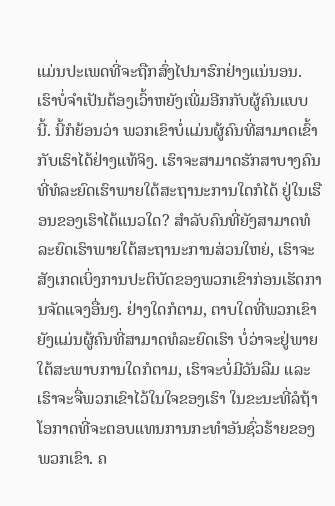ແມ່ນປະເພດທີ່ຈະຖືກສົ່ງໄປນາຮົກຢ່າງແນ່ນອນ. ເຮົາບໍ່ຈໍາເປັນຕ້ອງເວົ້າຫຍັງເພີ່ມອີກກັບຜູ້ຄົນແບບນີ້. ນີ້ກໍຍ້ອນວ່າ ພວກເຂົາບໍ່ແມ່ນຜູ້ຄົນທີ່ສາມາດເຂົ້າກັບເຮົາໄດ້ຢ່າງແທ້ຈິງ. ເຮົາຈະສາມາດຮັກສາບາງຄົນ ທີ່ທໍລະຍົດເຮົາພາຍໃຕ້ສະຖານະການໃດກໍໄດ້ ຢູ່ໃນເຮືອນຂອງເຮົາໄດ້ແນວໃດ? ສໍາລັບຄົນທີ່ຍັງສາມາດທໍລະຍົດເຮົາພາຍໃຕ້ສະຖານະການສ່ວນໃຫຍ່, ເຮົາຈະສັງເກດເບິ່ງການປະຕິບັດຂອງພວກເຂົາກ່ອນເຮັດການຈັດແຈງອື່ນໆ. ຢ່າງໃດກໍຕາມ, ຕາບໃດທີ່ພວກເຂົາຍັງແມ່ນຜູ້ຄົນທີ່ສາມາດທໍລະຍົດເຮົາ ບໍ່ວ່າຈະຢູ່ພາຍໃຕ້ສະພາບການໃດກໍຕາມ, ເຮົາຈະບໍ່ມີວັນລືມ ແລະ ເຮົາຈະຈື່ພວກເຂົາໄວ້ໃນໃຈຂອງເຮົາ ໃນຂະນະທີ່ລໍຖ້າໂອກາດທີ່ຈະຕອບແທນການກະທໍາອັນຊົ່ວຮ້າຍຂອງພວກເຂົາ. ຄ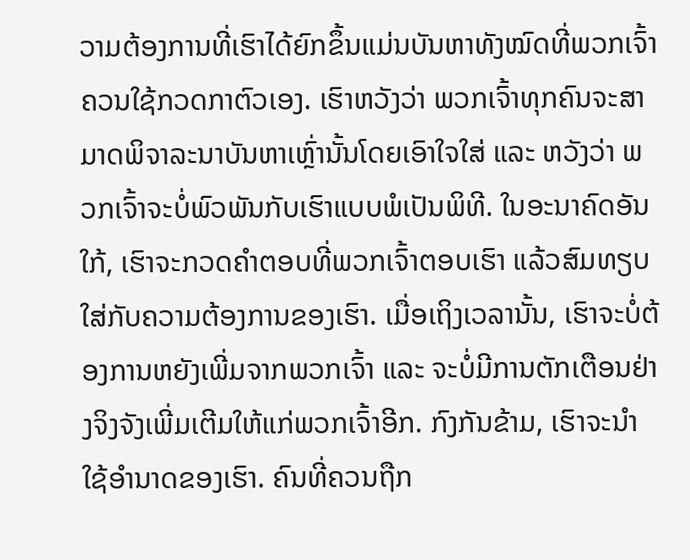ວາມຕ້ອງການທີ່ເຮົາໄດ້ຍົກຂຶ້ນແມ່ນບັນຫາທັງໝົດທີ່ພວກເຈົ້າຄວນໃຊ້ກວດກາຕົວເອງ. ເຮົາຫວັງວ່າ ພວກເຈົ້າທຸກຄົນຈະສາມາດພິຈາລະນາບັນຫາເຫຼົ່ານັ້ນໂດຍເອົາໃຈໃສ່ ແລະ ຫວັງວ່າ ພວກເຈົ້າຈະບໍ່ພົວພັນກັບເຮົາແບບພໍເປັນພິທີ. ໃນອະນາຄົດອັນໃກ້, ເຮົາຈະກວດຄໍາຕອບທີ່ພວກເຈົ້າຕອບເຮົາ ແລ້ວສົມທຽບໃສ່ກັບຄວາມຕ້ອງການຂອງເຮົາ. ເມື່ອເຖິງເວລານັ້ນ, ເຮົາຈະບໍ່ຕ້ອງການຫຍັງເພີ່ມຈາກພວກເຈົ້າ ແລະ ຈະບໍ່ມີການຕັກເຕືອນຢ່າງຈິງຈັງເພີ່ມເຕີມໃຫ້ແກ່ພວກເຈົ້າອີກ. ກົງກັນຂ້າມ, ເຮົາຈະນໍາໃຊ້ອໍານາດຂອງເຮົາ. ຄົນທີ່ຄວນຖືກ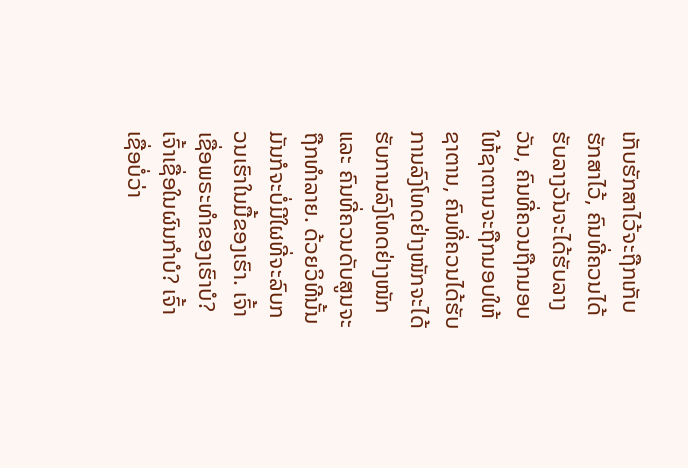ເກັບຮັກສາໄວ້ຈະຖືກເກັບຮັກສາໄວ້, ຄົນທີ່ຄວນໄດ້ຮັບລາງວັນຈະໄດ້ຮັບລາງວັນ, ຄົນທີ່ຄວນຖືກມອບໃຫ້ຊາຕານຈະຖືກມອບໃຫ້ຊາຕານ, ຄົນທີ່ຄວນໄດ້ຮັບການລົງໂທດຢ່າງໜັກຈະໄດ້ຮັບການລົງໂທດຢ່າງໜັກ ແລະ ຄົນທີ່ຄວນດັບສູນຈະຖືກທໍາລາຍ. ດ້ວຍວິທີນັ້ນ ມັນກໍຈະບໍ່ມີໃຜທີ່ຈະລົບກວນເຮົາໃນມື້ຂອງເຮົາ. ເຈົ້າເຊື່ອພຣະທໍາຂອງເຮົາບໍ? ເຈົ້າເຊື່ອໃນຜົນກໍາບໍ? ເຈົ້າເຊື່ອບໍ່ວ່າ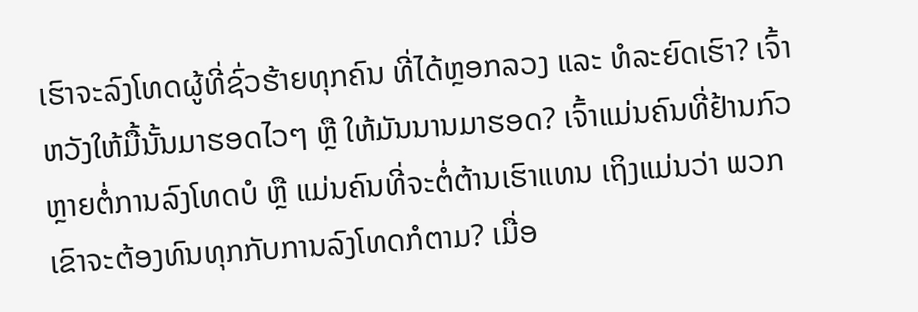ເຮົາຈະລົງໂທດຜູ້ທີ່ຊົ່ວຮ້າຍທຸກຄົນ ທີ່ໄດ້ຫຼອກລວງ ແລະ ທໍລະຍົດເຮົາ? ເຈົ້າຫວັງໃຫ້ມື້ນັ້ນມາຮອດໄວໆ ຫຼື ໃຫ້ມັນນານມາຮອດ? ເຈົ້າແມ່ນຄົນທີ່ຢ້ານກົວຫຼາຍຕໍ່ການລົງໂທດບໍ ຫຼື ແມ່ນຄົນທີ່ຈະຕໍ່ຕ້ານເຮົາແທນ ເຖິງແມ່ນວ່າ ພວກເຂົາຈະຕ້ອງທົນທຸກກັບການລົງໂທດກໍຕາມ? ເມື່ອ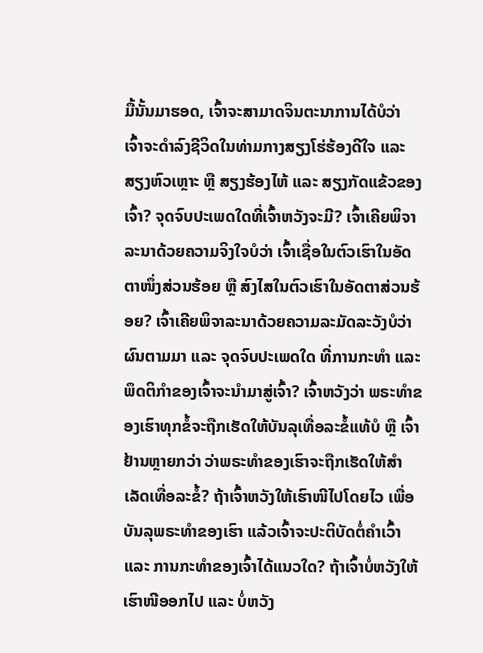ມື້ນັ້ນມາຮອດ, ເຈົ້າຈະສາມາດຈິນຕະນາການໄດ້ບໍວ່າ ເຈົ້າຈະດໍາລົງຊີວິດໃນທ່າມກາງສຽງໂຮ່ຮ້ອງດີໃຈ ແລະ ສຽງຫົວເຫຼາະ ຫຼື ສຽງຮ້ອງໄຫ້ ແລະ ສຽງກັດແຂ້ວຂອງເຈົ້າ? ຈຸດຈົບປະເພດໃດທີ່ເຈົ້າຫວັງຈະມີ? ເຈົ້າເຄີຍພິຈາລະນາດ້ວຍຄວາມຈິງໃຈບໍວ່າ ເຈົ້າເຊື່ອໃນຕົວເຮົາໃນອັດຕາໜຶ່ງສ່ວນຮ້ອຍ ຫຼື ສົງໄສໃນຕົວເຮົາໃນອັດຕາສ່ວນຮ້ອຍ? ເຈົ້າເຄີຍພິຈາລະນາດ້ວຍຄວາມລະມັດລະວັງບໍວ່າ ຜົນຕາມມາ ແລະ ຈຸດຈົບປະເພດໃດ ທີ່ການກະທໍາ ແລະ ພຶດຕິກໍາຂອງເຈົ້າຈະນໍາມາສູ່ເຈົ້າ? ເຈົ້າຫວັງວ່າ ພຣະທໍາຂອງເຮົາທຸກຂໍ້ຈະຖືກເຮັດໃຫ້ບັນລຸເທື່ອລະຂໍ້ແທ້ບໍ ຫຼື ເຈົ້າຢ້ານຫຼາຍກວ່າ ວ່າພຣະທໍາຂອງເຮົາຈະຖືກເຮັດໃຫ້ສໍາເລັດເທື່ອລະຂໍ້? ຖ້າເຈົ້າຫວັງໃຫ້ເຮົາໜີໄປໂດຍໄວ ເພື່ອບັນລຸພຣະທໍາຂອງເຮົາ ແລ້ວເຈົ້າຈະປະຕິບັດຕໍ່ຄໍາເວົ້າ ແລະ ການກະທໍາຂອງເຈົ້າໄດ້ແນວໃດ? ຖ້າເຈົ້າບໍ່ຫວັງໃຫ້ເຮົາໜີອອກໄປ ແລະ ບໍ່ຫວັງ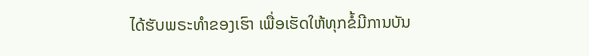ໄດ້ຮັບພຣະທໍາຂອງເຮົາ ເພື່ອເຮັດໃຫ້ທຸກຂໍ້ມີການບັນ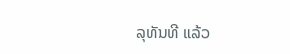ລຸທັນທີ ແລ້ວ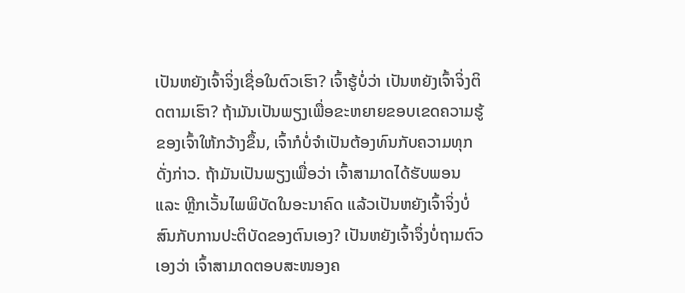ເປັນຫຍັງເຈົ້າຈິ່ງເຊື່ອໃນຕົວເຮົາ? ເຈົ້າຮູ້ບໍ່ວ່າ ເປັນຫຍັງເຈົ້າຈິ່ງຕິດຕາມເຮົາ? ຖ້າມັນເປັນພຽງເພື່ອຂະຫຍາຍຂອບເຂດຄວາມຮູ້ຂອງເຈົ້າໃຫ້ກວ້າງຂຶ້ນ, ເຈົ້າກໍບໍ່ຈໍາເປັນຕ້ອງທົນກັບຄວາມທຸກດັ່ງກ່າວ. ຖ້າມັນເປັນພຽງເພື່ອວ່າ ເຈົ້າສາມາດໄດ້ຮັບພອນ ແລະ ຫຼີກເວັ້ນໄພພິບັດໃນອະນາຄົດ ແລ້ວເປັນຫຍັງເຈົ້າຈິ່ງບໍ່ສົນກັບການປະຕິບັດຂອງຕົນເອງ? ເປັນຫຍັງເຈົ້າຈຶ່ງບໍ່ຖາມຕົວເອງວ່າ ເຈົ້າສາມາດຕອບສະໜອງຄ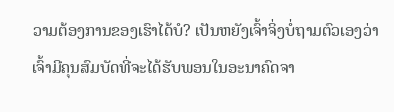ວາມຕ້ອງການຂອງເຮົາໄດ້ບໍ? ເປັນຫຍັງເຈົ້າຈິ່ງບໍ່ຖາມຕົວເອງວ່າ ເຈົ້າມີຄຸນສົມບັດທີ່ຈະໄດ້ຮັບພອນໃນອະນາຄົດຈາ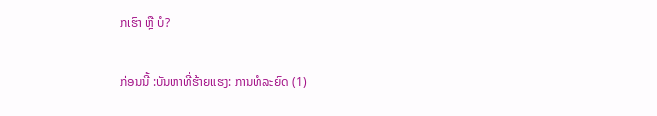ກເຮົາ ຫຼື ບໍ?

ກ່ອນນີ້ :ບັນຫາທີ່ຮ້າຍແຮງ: ການທໍລະຍົດ (1)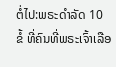ຕໍ່ໄປ:ພຣະດໍາລັດ 10 ຂໍ້ ທີ່ຄົນທີ່ພຣະເຈົ້າເລືອ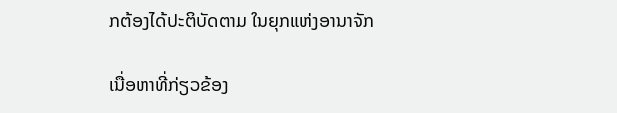ກຕ້ອງໄດ້ປະຕິບັດຕາມ ໃນຍຸກແຫ່ງອານາຈັກ

ເນື່ອຫາທີ່ກ່ຽວຂ້ອງ